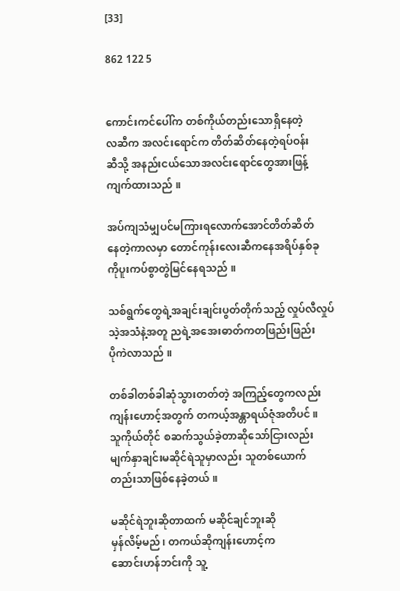[33]

862 122 5


ကောင်းကင်ပေါ်က တစ်ကိုယ်တည်းသောရှိနေတဲ့
လဆီက အလင်းရောင်က တိတ်ဆိတ်နေတဲ့ရပ်ဝန်း
ဆီသို့ အနည်းငယ်သောအလင်းရောင်တွေအားဖြန့်
ကျက်ထားသည် ။

အပ်ကျသံမျှပင်မကြားရလောက်အောင်တိတ်ဆိတ်
နေတဲ့ကာလမှာ တောင်ကုန်းလေးဆီကနေအရိပ်နှစ်ခု
ကိုပူးကပ်စွာတွဲမြင်နေရသည် ။

သစ်ရွက်တွေရဲ့အချင်းချင်းပွတ်တိုက်သည့် လှုပ်လီလှုပ်
သဲ့အသံနဲ့အတူ ညရဲ့အအေးဓာတ်ကတဖြည်းဖြည်း
ပိုကဲလာသည် ။

တစ်ခါတစ်ခါဆုံသွားတတ်တဲ့ အကြည့်တွေကလည်း
ကျန်းဟောင့်အတွက် တကယ့်အန္တာရယ်ဇုံအတိပင် ။
သူကိုယ်တိုင် စဆက်သွယ်ခဲ့တာဆိုသော်ငြားလည်း
မျက်နှာချင်းမဆိုင်ရဲသူမှာလည်း သူတစ်ယောက်
တည်းသာဖြစ်နေခဲ့တယ် ။

မဆိုင်ရဲဘူးဆိုတာထက် မဆိုင်ချင်ဘူးဆို
မှန်လိမ့်မည် ၊ တကယ်ဆိုကျန်းဟောင့်က
ဆောင်းဟန်ဘင်းကို သူ့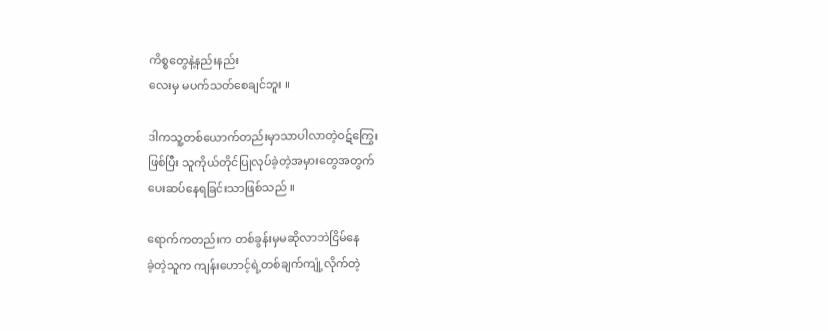ကိစ္စတွေနဲ့နည်းနည်း
လေးမှ မပက်သတ်စေချင်ဘူး ။

ဒါကသူ့တစ်ယောက်တည်းမှာသာပါလာတဲ့ဝဋ်ကြွေး
ဖြစ်ပြီး သူကိုယ်တိုင်ပြုလုပ်ခဲ့တဲ့အမှားတွေအတွက်
ပေးဆပ်နေရခြင်းသာဖြစ်သည် ။

ရောက်ကတည်းက တစ်ခွန်းမှမဆိုလာဘဲငြိမ်နေ
ခဲ့တဲ့သူက ကျန်းဟောင့်ရဲ့တစ်ချက်ကျုံ့လိုက်တဲ့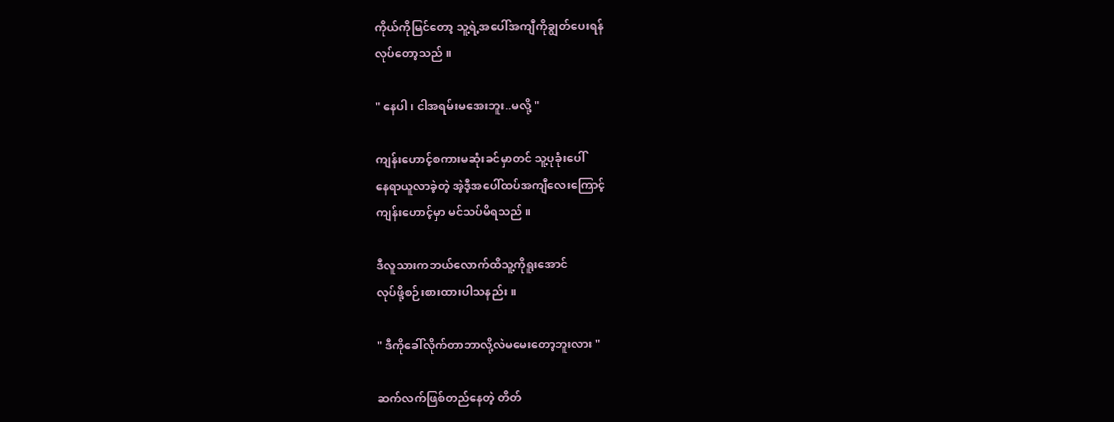ကိုယ်ကိုမြင်တော့ သူ့ရဲ့အပေါ်အကျီကိုချွတ်ပေးရန်
လုပ်တော့သည် ။

" နေပါ ၊ ငါအရမ်းမအေးဘူး..မလို့ "

ကျန်းဟောင့်စကားမဆုံးခင်မှာတင် သူ့ပုခုံးပေါ်
နေရာယူလာခဲ့တဲ့ အဲ့ဒီ့အပေါ်ထပ်အကျီလေးကြောင့်
ကျန်းဟောင့်မှာ မင်သပ်မိရသည် ။

ဒီလူသားကဘယ်လောက်ထိသူ့ကိုရူးအောင်
လုပ်ဖို့စဉ်းစားထားပါသနည်း ။

" ဒီကိုခေါ်လိုက်တာဘာလို့လဲမမေးတော့ဘူးလား "

ဆက်လက်ဖြစ်တည်နေတဲ့ တိတ်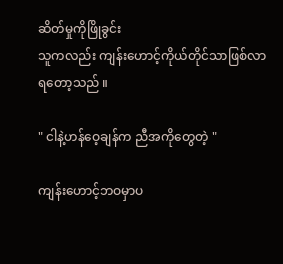ဆိတ်မှုကိုဖြိုခွင်း
သူကလည်း ကျန်းဟောင့်ကိုယ်တိုင်သာဖြစ်လာ
ရတော့သည် ။

" ငါနဲ့ဟန်ဝေ့ချန်က ညီအကိုတွေတဲ့ "

ကျန်းဟောင့်ဘဝမှာပ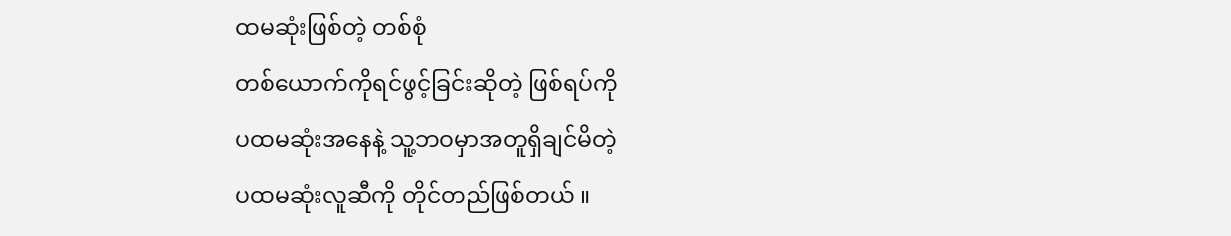ထမဆုံးဖြစ်တဲ့ တစ်စုံ
တစ်ယောက်ကိုရင်ဖွင့်ခြင်းဆိုတဲ့ ဖြစ်ရပ်ကို
ပထမဆုံးအနေနဲ့ သူ့ဘဝမှာအတူရှိချင်မိတဲ့
ပထမဆုံးလူဆီကို တိုင်တည်ဖြစ်တယ် ။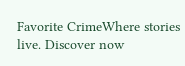Favorite CrimeWhere stories live. Discover now